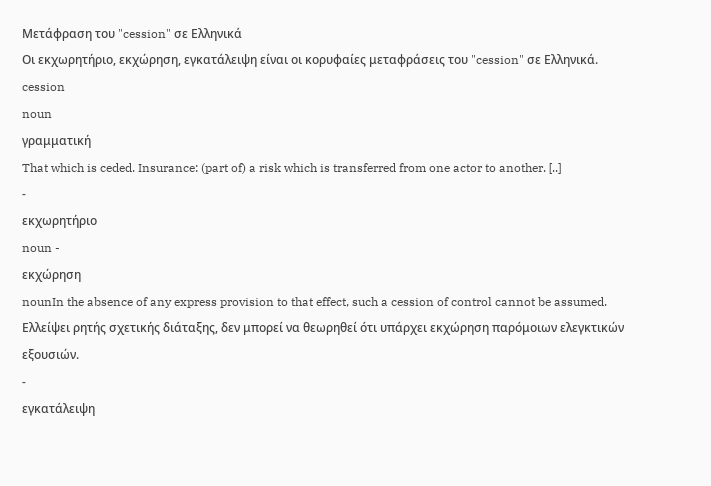Μετάφραση του "cession" σε Ελληνικά
Οι εκχωρητήριο, εκχώρηση, εγκατάλειψη είναι οι κορυφαίες μεταφράσεις του "cession" σε Ελληνικά.
cession
noun
γραμματική
That which is ceded. Insurance: (part of) a risk which is transferred from one actor to another. [..]
-
εκχωρητήριο
noun -
εκχώρηση
nounIn the absence of any express provision to that effect, such a cession of control cannot be assumed.
Ελλείψει ρητής σχετικής διάταξης, δεν μπορεί να θεωρηθεί ότι υπάρχει εκχώρηση παρόμοιων ελεγκτικών εξουσιών.
-
εγκατάλειψη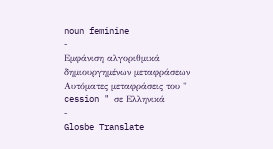noun feminine
-
Εμφάνιση αλγοριθμικά δημιουργημένων μεταφράσεων
Αυτόματες μεταφράσεις του " cession " σε Ελληνικά
-
Glosbe Translate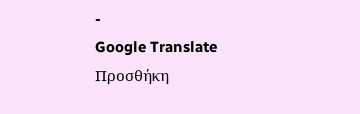-
Google Translate
Προσθήκη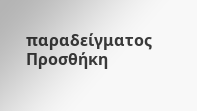παραδείγματος
Προσθήκη